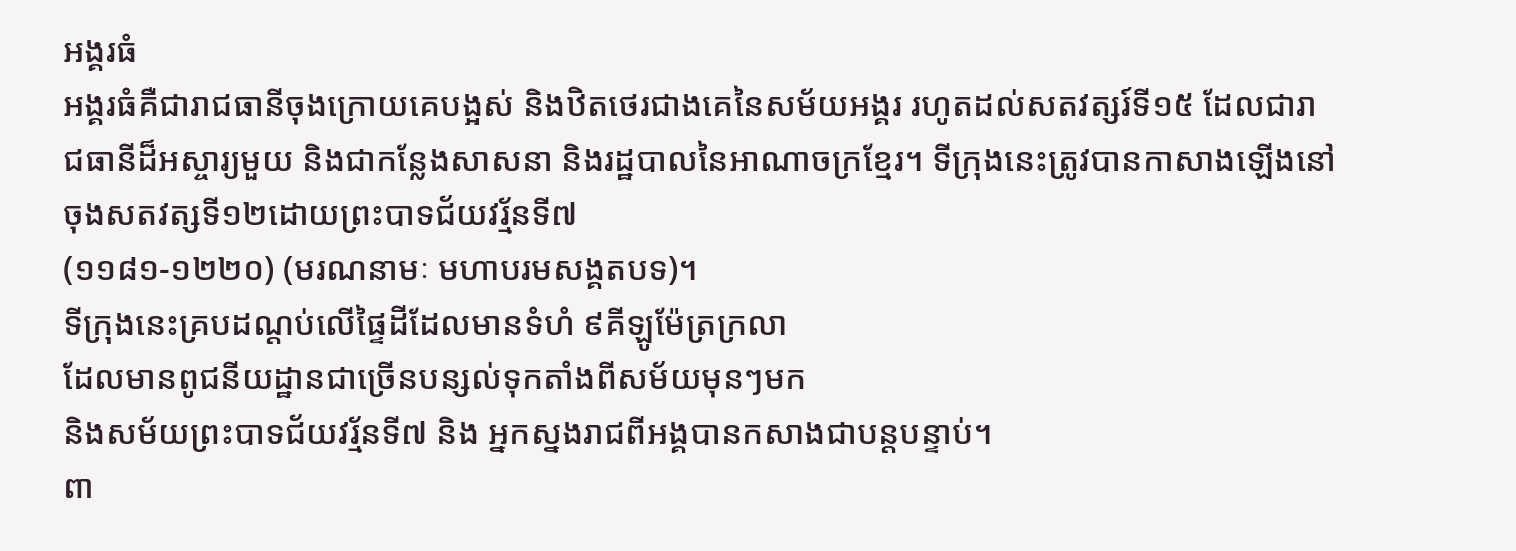អង្គរធំ
អង្គរធំគឺជារាជធានីចុងក្រោយគេបង្អស់ និងឋិតថេរជាងគេនៃសម័យអង្គរ រហូតដល់សតវត្សរ៍ទី១៥ ដែលជារាជធានីដ៏អស្ចារ្យមួយ និងជាកន្លែងសាសនា និងរដ្ឋបាលនៃអាណាចក្រខ្មែរ។ ទីក្រុងនេះត្រូវបានកាសាងឡើងនៅចុងសតវត្សទី១២ដោយព្រះបាទជ័យវរ្ម័នទី៧
(១១៨១-១២២០) (មរណនាមៈ មហាបរមសង្គតបទ)។
ទីក្រុងនេះគ្របដណ្តប់លើផ្ទៃដីដែលមានទំហំ ៩គីឡូម៉ែត្រក្រលា
ដែលមានពូជនីយដ្ឋានជាច្រើនបន្សល់ទុកតាំងពីសម័យមុនៗមក
និងសម័យព្រះបាទជ័យវរ្ម័នទី៧ និង អ្នកស្នងរាជពីអង្គបានកសាងជាបន្តបន្ទាប់។
ពា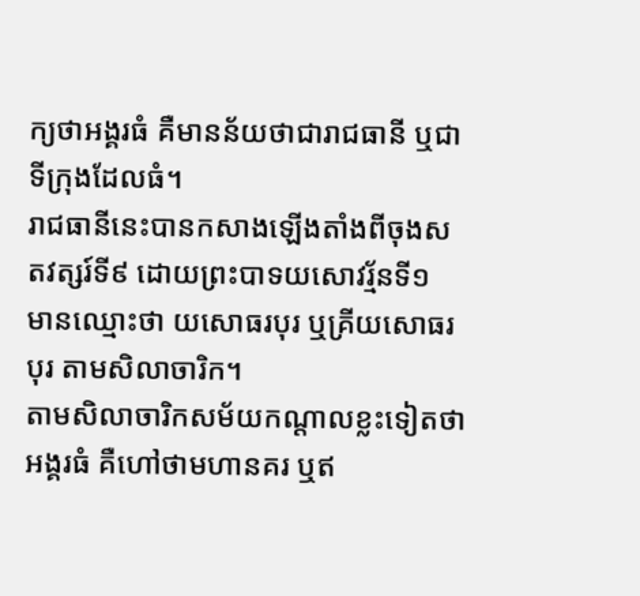ក្យថាអង្គរធំ គឺមានន័យថាជារាជធានី ឬជាទីក្រុងដែលធំ។
រាជធានីនេះបានកសាងឡើងតាំងពីចុងសតវត្សរ៍ទី៩ ដោយព្រះបាទយសោវរ្ម័នទី១
មានឈ្មោះថា យសោធរបុរ ឬគ្រីយសោធរបុរ តាមសិលាចារិក។
តាមសិលាចារិកសម័យកណ្តាលខ្លះទៀតថាអង្គរធំ គឺហៅថាមហានគរ ឬឥ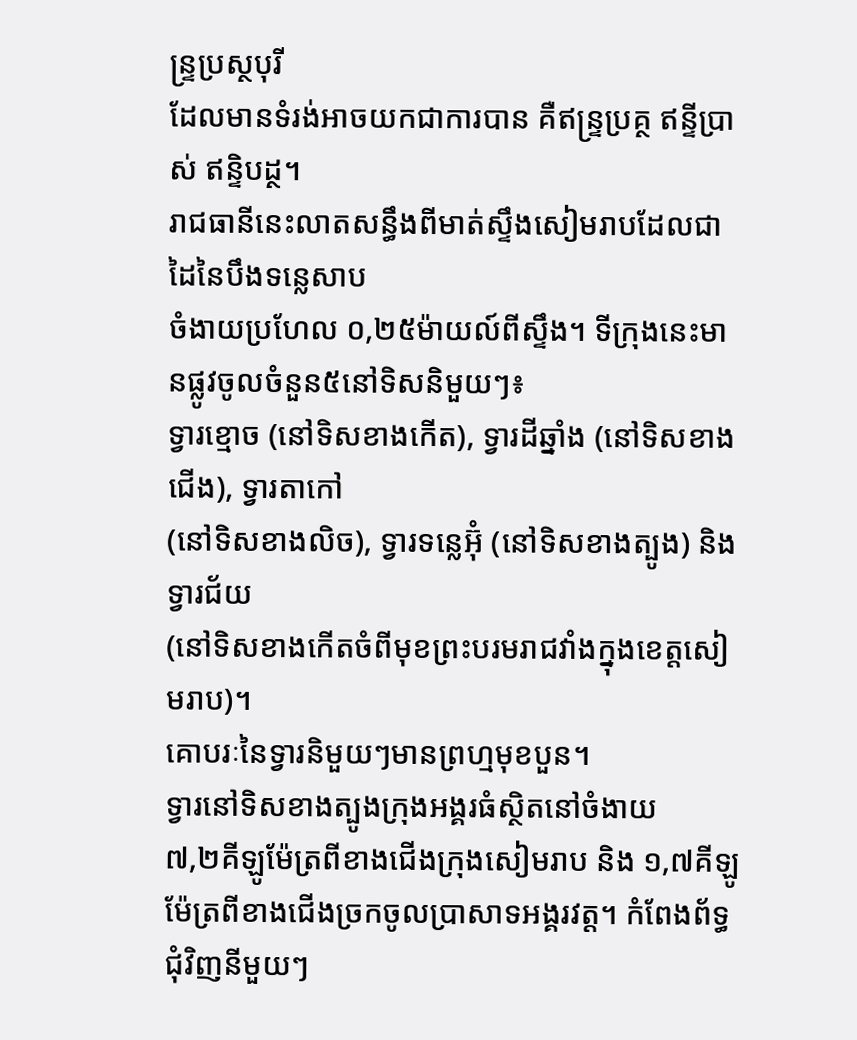ន្ទ្រប្រស្ថបុរី
ដែលមានទំរង់អាចយកជាការបាន គឺឥន្រ្ទប្រគ្ថ ឥន្ទីប្រាស់ ឥន្ទិបដ្ថ។
រាជធានីនេះលាតសន្ធឹងពីមាត់ស្ទឹងសៀមរាបដែលជាដៃនៃបឹងទន្លេសាប
ចំងាយប្រហែល ០,២៥ម៉ាយល៍ពីស្ទឹង។ ទីក្រុងនេះមានផ្លូវចូលចំនួន៥នៅទិសនិមួយៗ៖
ទ្វារខ្មោច (នៅទិសខាងកើត), ទ្វារដីឆ្នាំង (នៅទិសខាងជើង), ទ្វារតាកៅ
(នៅទិសខាងលិច), ទ្វារទន្លេអ៊ុំ (នៅទិសខាងត្បូង) និងទ្វារជ័យ
(នៅទិសខាងកើតចំពីមុខព្រះបរមរាជវាំងក្នុងខេត្តសៀមរាប)។
គោបរៈនៃទ្វារនិមួយៗមានព្រហ្មមុខបួន។
ទ្វារនៅទិសខាងត្បូងក្រុងអង្គរធំស្ថិតនៅចំងាយ
៧,២គីឡូម៉ែត្រពីខាងជើងក្រុងសៀមរាប និង ១,៧គីឡូម៉ែត្រពីខាងជើងច្រកចូលប្រាសាទអង្គរវត្ត។ កំពែងព័ទ្ធជុំវិញនីមួយៗ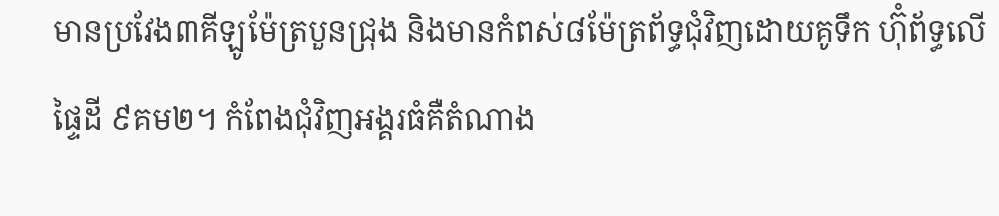មានប្រវែង៣គីឡូម៉ែត្របួនជ្រុង និងមានកំពស់៨ម៉ែត្រព័ទ្ធជុំវិញដោយគូទឹក ហ៊ុំព័ទ្ធលើផ្ទៃដី ៩គម២។ កំពែងជុំវិញអង្គរធំគឺតំណាង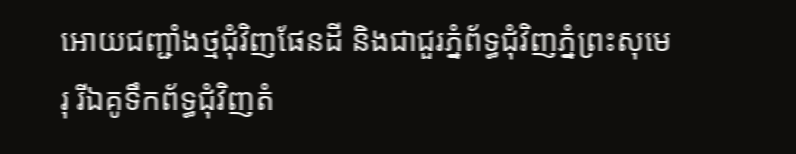អោយជញ្ជាំងថ្មជុំវិញផែនដី និងជាជួរភ្នំព័ទ្ធជុំវិញភ្នំព្រះសុមេរុ រីឯគូទឹកព័ទ្ធជុំវិញតំ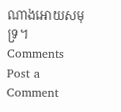ណាងអោយសមុទ្រ។
Comments
Post a Comment